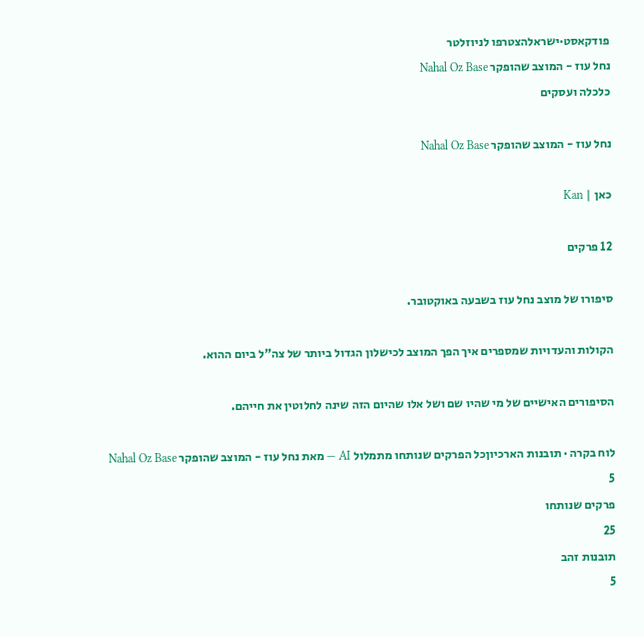פודקאסט·ישראלהצטרפו לניוזלטר
נחל עוז - המוצב שהופקר Nahal Oz Base
כלכלה ועסקים

נחל עוז - המוצב שהופקר Nahal Oz Base

כאן | Kan

12 פרקים

סיפורו של מוצב נחל עוז בשבעה באוקטובר.

הקולות והעדויות שמספרים איך הפך המוצב לכישלון הגדול ביותר של צה"ל ביום ההוא.

הסיפורים האישיים של מי שהיו שם ושל אלו שהיום הזה שינה לחלוטין את חייהם.

לוח בקרה · תובנות הארכיוןכל הפרקים שנותחו מתמלול AI — מאת נחל עוז - המוצב שהופקר Nahal Oz Base
5
פרקים שנותחו
25
תובנות זהב
5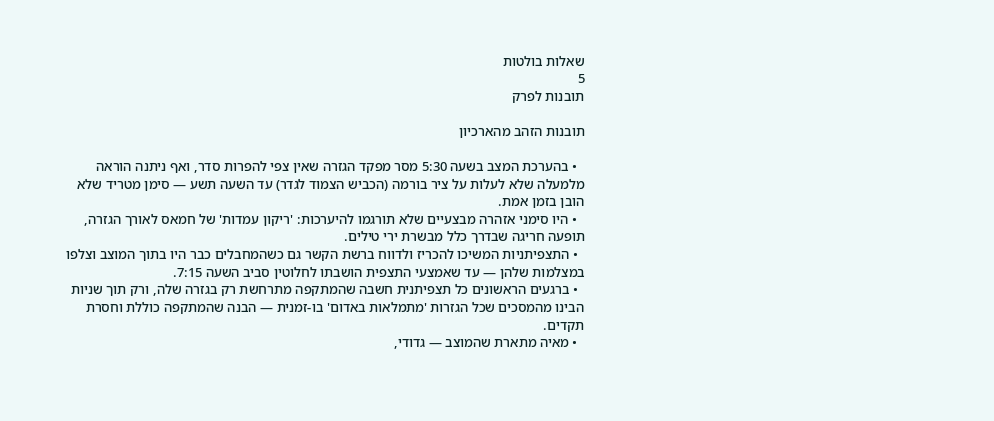שאלות בולטות
5
תובנות לפרק

תובנות הזהב מהארכיון

  • בהערכת המצב בשעה 5:30 מסר מפקד הגזרה שאין צפי להפרות סדר, ואף ניתנה הוראה מלמעלה שלא לעלות על ציר בורמה (הכביש הצמוד לגדר) עד השעה תשע — סימן מטריד שלא הובן בזמן אמת.
  • היו סימני אזהרה מבצעיים שלא תורגמו להיערכות: 'ריקון עמדות' של חמאס לאורך הגזרה, תופעה חריגה שבדרך כלל מבשרת ירי טילים.
  • התצפיתניות המשיכו להכריז ולדווח ברשת הקשר גם כשהמחבלים כבר היו בתוך המוצב וצלפו במצלמות שלהן — עד שאמצעי התצפית הושבתו לחלוטין סביב השעה 7:15.
  • ברגעים הראשונים כל תצפיתנית חשבה שהמתקפה מתרחשת רק בגזרה שלה, ורק תוך שניות הבינו מהמסכים שכל הגזרות 'מתמלאות באדום' בו-זמנית — הבנה שהמתקפה כוללת וחסרת תקדים.
  • מאיה מתארת שהמוצב — גדודי,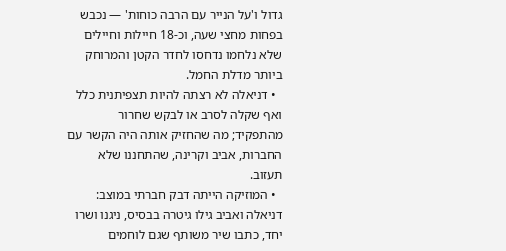גדול ו'על הנייר עם הרבה כוחות' — נכבש בפחות מחצי שעה, וכ-18 חיילות וחיילים שלא נלחמו נדחסו לחדר הקטן והמרוחק ביותר מדלת החמל.
  • דניאלה לא רצתה להיות תצפיתנית כלל ואף שקלה לסרב או לבקש שחרור מהתפקיד; מה שהחזיק אותה היה הקשר עם החברות, אביב וקרינה, שהתחננו שלא תעזוב.
  • המוזיקה הייתה דבק חברתי במוצב: דניאלה ואביב גילו גיטרה בבסיס, ניגנו ושרו יחד, כתבו שיר משותף שגם לוחמים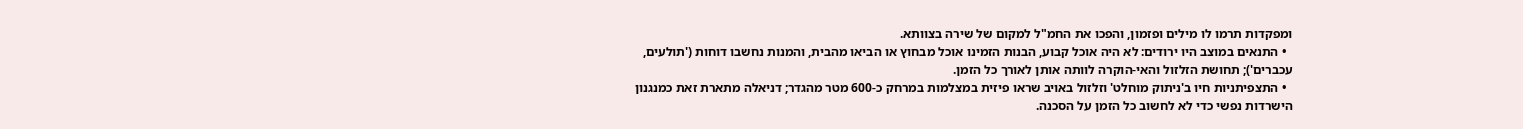ומפקדות תרמו לו מילים ופזמון, והפכו את החמ"ל למקום של שירה בצוותא.
  • התנאים במוצב היו ירודים: לא היה אוכל קבוע, הבנות הזמינו אוכל מבחוץ או הביאו מהבית, והמנות נחשבו דוחות ('תולעים, עכברים'); תחושת הזלזול והאי-הוקרה לוותה אותן לאורך כל הזמן.
  • התצפיתניות חיו ב'ניתוק מוחלט' וזלזול באויב שראו פיזית במצלמות במרחק כ-600 מטר מהגדר; דניאלה מתארת זאת כמנגנון הישרדות נפשי כדי לא לחשוב כל הזמן על הסכנה.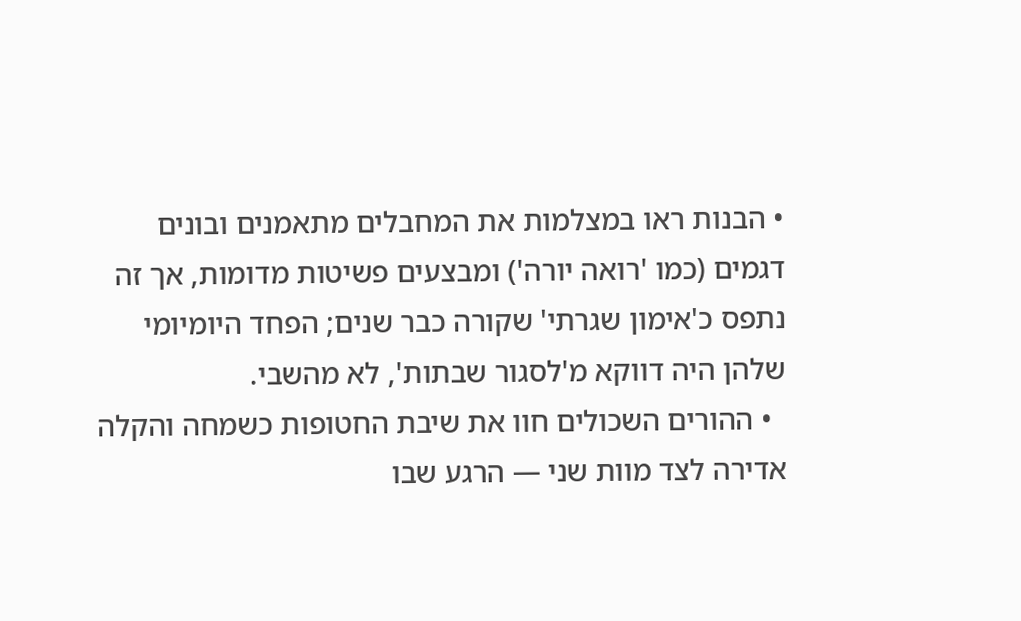• הבנות ראו במצלמות את המחבלים מתאמנים ובונים דגמים (כמו 'רואה יורה') ומבצעים פשיטות מדומות, אך זה נתפס כ'אימון שגרתי' שקורה כבר שנים; הפחד היומיומי שלהן היה דווקא מ'לסגור שבתות', לא מהשבי.
  • ההורים השכולים חוו את שיבת החטופות כשמחה והקלה אדירה לצד מוות שני — הרגע שבו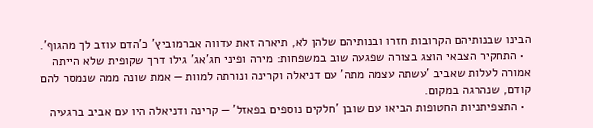הבינו שבנותיהם הקרובות חזרו ובנותיהם שלהן לא, תיארה זאת עדווה אברמוביץ' כ'הדם עוזב לך מהגוף'.
  • התחקיר הצבאי הוצג בצורה שפגעה שוב במשפחות: מירה ופיני חג'אג' גילו דרך שקופית שלא הייתה אמורה לעלות שאביב 'עשתה עצמה מתה' עם דניאלה וקרינה ונורתה למוות — אמת שונה ממה שנמסר להם קודם, שנהרגה במקום.
  • התצפיתניות החטופות הביאו עם שובן 'חלקים נוספים בפאזל' — קרינה ודניאלה היו עם אביב ברגעיה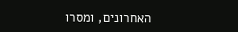האחרונים, ומסרו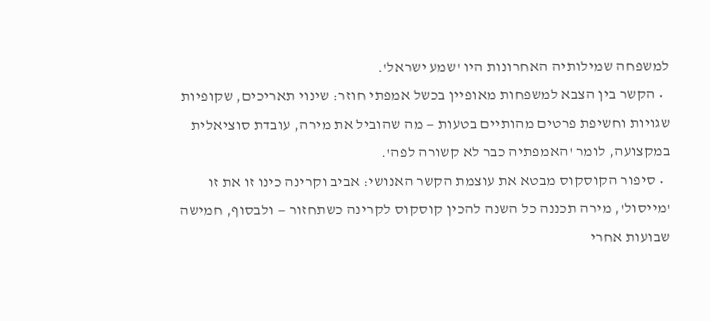למשפחה שמילותיה האחרונות היו 'שמע ישראל'.
  • הקשר בין הצבא למשפחות מאופיין בכשל אמפתי חוזר: שינוי תאריכים, שקופיות שגויות וחשיפת פרטים מהותיים בטעות — מה שהוביל את מירה, עובדת סוציאלית במקצועה, לומר 'האמפתיה כבר לא קשורה לפה'.
  • סיפור הקוסקוס מבטא את עוצמת הקשר האנושי: אביב וקרינה כינו זו את זו 'מייסול', מירה תכננה כל השנה להכין קוסקוס לקרינה כשתחזור — ולבסוף, חמישה שבועות אחרי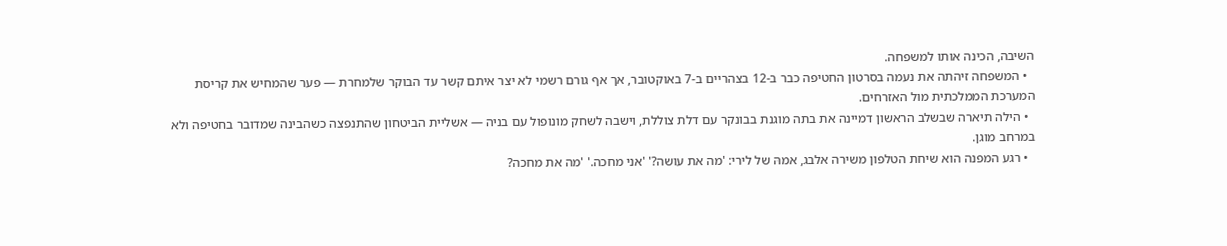השיבה, הכינה אותו למשפחה.
  • המשפחה זיהתה את נעמה בסרטון החטיפה כבר ב-12 בצהריים ב-7 באוקטובר, אך אף גורם רשמי לא יצר איתם קשר עד הבוקר שלמחרת — פער שהמחיש את קריסת המערכת הממלכתית מול האזרחים.
  • הילה תיארה שבשלב הראשון דמיינה את בתה מוגנת בבונקר עם דלת צוללת, וישבה לשחק מונופול עם בניה — אשליית הביטחון שהתנפצה כשהבינה שמדובר בחטיפה ולא במרחב מוגן.
  • רגע המפנה הוא שיחת הטלפון משירה אלבג, אמהּ של לירי: 'מה את עושה?' 'אני מחכה.' 'מה את מחכה?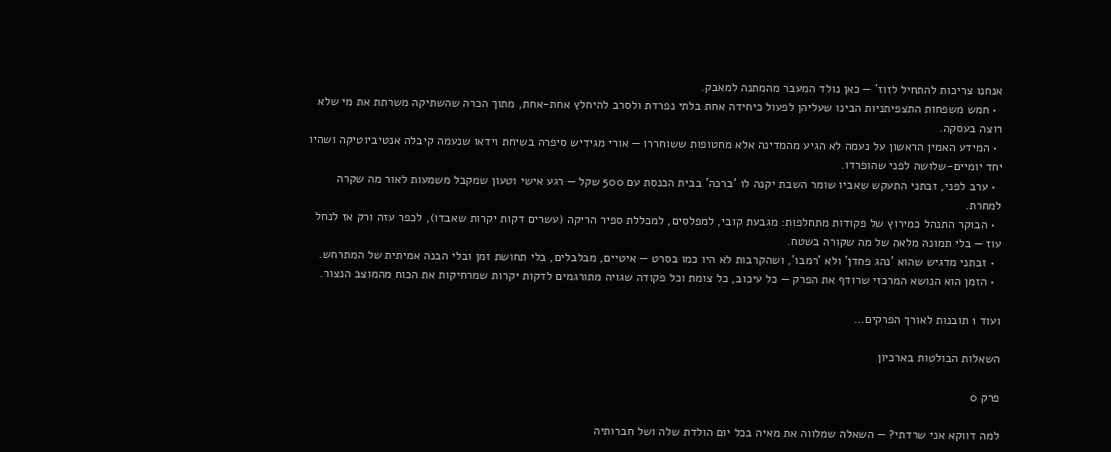אנחנו צריכות להתחיל לזוז' — כאן נולד המעבר מהמתנה למאבק.
  • חמש משפחות התצפיתניות הבינו שעליהן לפעול כיחידה אחת בלתי נפרדת ולסרב להיחלץ אחת-אחת, מתוך הכרה שהשתיקה משרתת את מי שלא רוצה בעסקה.
  • המידע האמין הראשון על נעמה לא הגיע מהמדינה אלא מחטופות ששוחררו — אורי מגידיש סיפרה בשיחת וידאו שנעמה קיבלה אנטיביוטיקה ושהיו יחד יומיים-שלושה לפני שהופרדו.
  • ערב לפני, זבתני התעקש שאביו שומר השבת יקנה לו 'ברכה' בבית הכנסת עם 500 שקל — רגע אישי וטעון שמקבל משמעות לאור מה שקרה למחרת.
  • הבוקר התנהל כמירוץ של פקודות מתחלפות: מגבעת קובי, למפלסים, למכללת ספיר הריקה (עשרים דקות יקרות שאבדו), לכפר עזה ורק אז לנחל עוז — בלי תמונה מלאה של מה שקורה בשטח.
  • זבתני מדגיש שהוא 'נהג פחדן' ולא 'רמבו', ושהקרבות לא היו כמו בסרט — איטיים, מבלבלים, בלי תחושת זמן ובלי הבנה אמיתית של המתרחש.
  • הזמן הוא הנושא המרכזי שרודף את הפרק — כל עיכוב, כל צומת וכל פקודה שגויה מתורגמים לדקות יקרות שמרחיקות את הכוח מהמוצב הנצור.

ועוד 1 תובנות לאורך הפרקים…

השאלות הבולטות בארכיון

פרק 0

למה דווקא אני שרדתי? — השאלה שמלווה את מאיה בכל יום הולדת שלה ושל חברותיה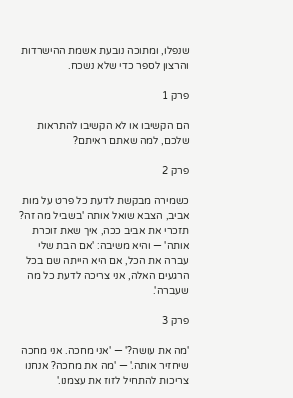שנפלו, ומתוכה נובעת אשמת ההישרדות והרצון לספר כדי שלא נשכח.

פרק 1

הם הקשיבו או לא הקשיבו להתראות שלכם, למה שאתם ראיתם?

פרק 2

כשמירה מבקשת לדעת כל פרט על מות אביב, הצבא שואל אותה 'בשביל מה זה? תזכרי את אביב ככה, איך שאת זוכרת אותה' — והיא משיבה: 'אם הבת שלי עברה את הכל, אם היא הייתה שם בכל הרגעים האלה, אני צריכה לדעת כל מה שעברה'.

פרק 3

'מה את עושה?' — 'אני מחכה. אני מחכה שיחזיר אותה.' — 'מה את מחכה? אנחנו צריכות להתחיל לזוז את עצמנו.'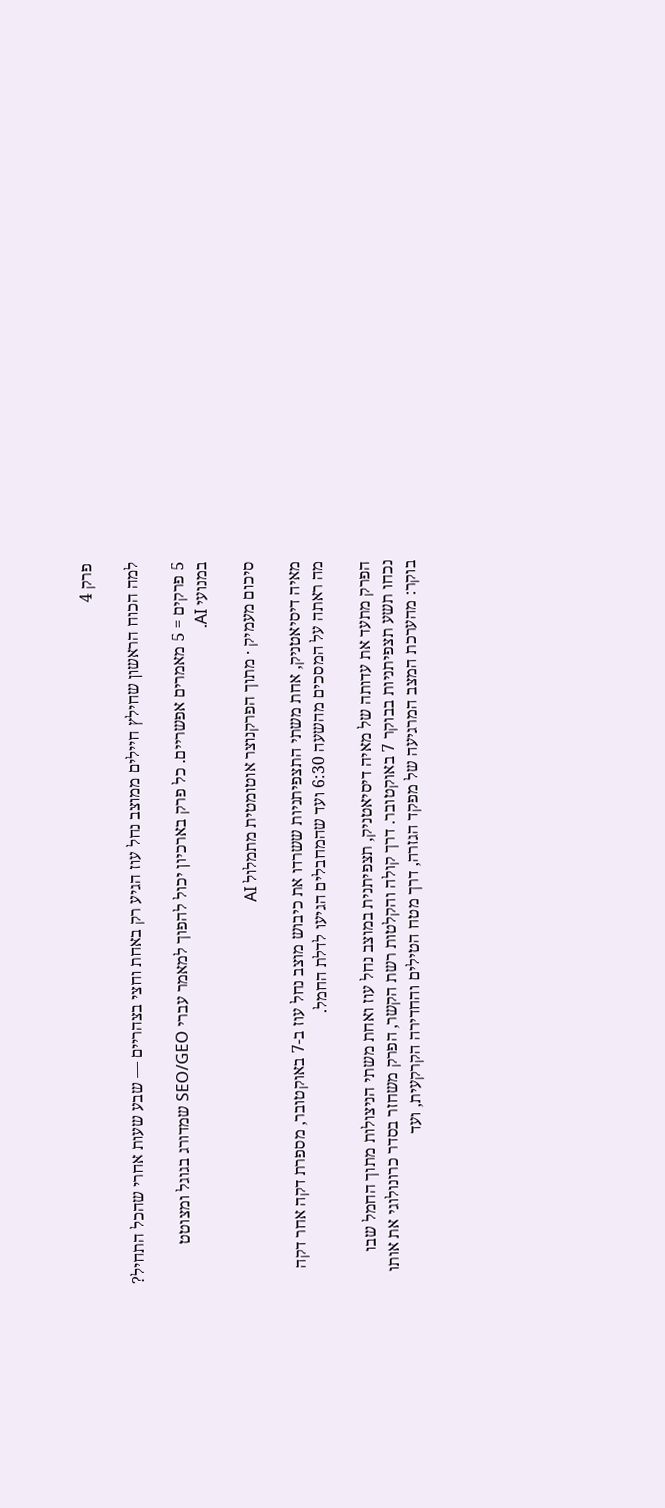פרק 4

למה הכוח הראשון שחילץ חיילים ממוצב נחל עוז הגיע רק באחת וחצי בצהריים — שבע שעות אחרי שהכל התחיל?

5 פרקים = 5 מאמרים אפשריים. כל פרק בארכיון יכול להפוך למאמר עברי SEO/GEO שמדורג בגוגל ומצוטט במנועי AI.

סיכום מעמיק · מתוך הפרקנוצר אוטומטית מתמלול AI

מאיה דיסיאטניק, אחת משתי התצפיתניות ששרדו את כיבוש מוצב נחל עוז ב-7 באוקטובר, מספרת דקה אחר דקה מה ראתה על המסכים מהשעה 6:30 ועד שהמחבלים הגיעו לדלת החמל.

הפרק מתעד את עדותה של מאיה דיסיאטניק, תצפיתנית במוצב נחל עוז ואחת משתי הניצולות מתוך החמל שבו נכחו תשע תצפיתניות בבוקר 7 באוקטובר. דרך קולה והקלטות רשת הקשר, הפרק משחזר בסדר כרונולוגי את אותו בוקר: מהערכת המצב המרגיעה של מפקד הגזרה, דרך מטח הטילים והחדירה הקרקעית, ועד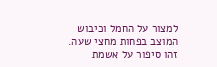למצור על החמל וכיבוש המוצב בפחות מחצי שעה. זהו סיפור על אשמת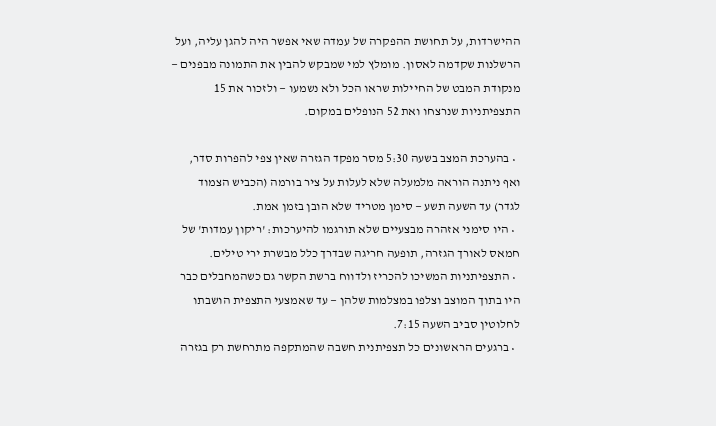ההישרדות, על תחושת ההפקרה של עמדה שאי אפשר היה להגן עליה, ועל הרשלנות שקדמה לאסון. מומלץ למי שמבקש להבין את התמונה מבפנים — מנקודת המבט של החיילות שראו הכל ולא נשמעו — ולזכור את 15 התצפיתניות שנרצחו ואת 52 הנופלים במקום.

  • בהערכת המצב בשעה 5:30 מסר מפקד הגזרה שאין צפי להפרות סדר, ואף ניתנה הוראה מלמעלה שלא לעלות על ציר בורמה (הכביש הצמוד לגדר) עד השעה תשע — סימן מטריד שלא הובן בזמן אמת.
  • היו סימני אזהרה מבצעיים שלא תורגמו להיערכות: 'ריקון עמדות' של חמאס לאורך הגזרה, תופעה חריגה שבדרך כלל מבשרת ירי טילים.
  • התצפיתניות המשיכו להכריז ולדווח ברשת הקשר גם כשהמחבלים כבר היו בתוך המוצב וצלפו במצלמות שלהן — עד שאמצעי התצפית הושבתו לחלוטין סביב השעה 7:15.
  • ברגעים הראשונים כל תצפיתנית חשבה שהמתקפה מתרחשת רק בגזרה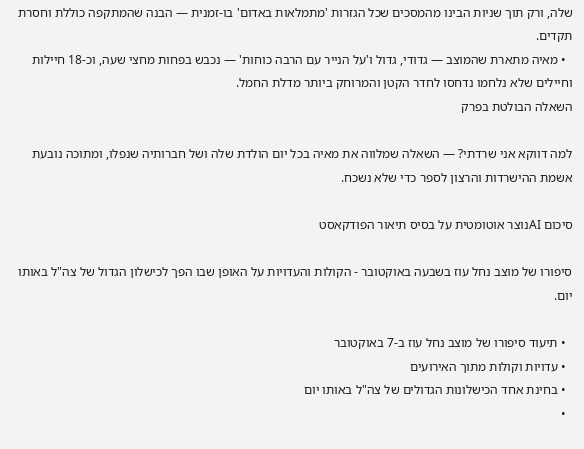שלה, ורק תוך שניות הבינו מהמסכים שכל הגזרות 'מתמלאות באדום' בו-זמנית — הבנה שהמתקפה כוללת וחסרת תקדים.
  • מאיה מתארת שהמוצב — גדודי, גדול ו'על הנייר עם הרבה כוחות' — נכבש בפחות מחצי שעה, וכ-18 חיילות וחיילים שלא נלחמו נדחסו לחדר הקטן והמרוחק ביותר מדלת החמל.
השאלה הבולטת בפרק

למה דווקא אני שרדתי? — השאלה שמלווה את מאיה בכל יום הולדת שלה ושל חברותיה שנפלו, ומתוכה נובעת אשמת ההישרדות והרצון לספר כדי שלא נשכח.

סיכום AIנוצר אוטומטית על בסיס תיאור הפודקאסט

סיפורו של מוצב נחל עוז בשבעה באוקטובר - הקולות והעדויות על האופן שבו הפך לכישלון הגדול של צה"ל באותו יום.

  • תיעוד סיפורו של מוצב נחל עוז ב-7 באוקטובר
  • עדויות וקולות מתוך האירועים
  • בחינת אחד הכישלונות הגדולים של צה"ל באותו יום
  •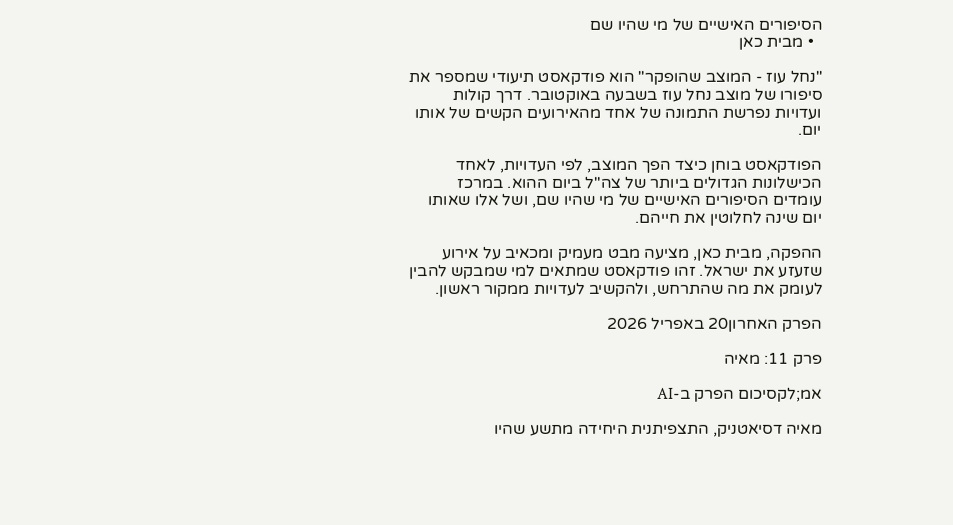הסיפורים האישיים של מי שהיו שם
  • מבית כאן

"נחל עוז - המוצב שהופקר" הוא פודקאסט תיעודי שמספר את סיפורו של מוצב נחל עוז בשבעה באוקטובר. דרך קולות ועדויות נפרשת התמונה של אחד מהאירועים הקשים של אותו יום.

הפודקאסט בוחן כיצד הפך המוצב, לפי העדויות, לאחד הכישלונות הגדולים ביותר של צה"ל ביום ההוא. במרכז עומדים הסיפורים האישיים של מי שהיו שם, ושל אלו שאותו יום שינה לחלוטין את חייהם.

ההפקה, מבית כאן, מציעה מבט מעמיק ומכאיב על אירוע שזעזע את ישראל. זהו פודקאסט שמתאים למי שמבקש להבין לעומק את מה שהתרחש, ולהקשיב לעדויות ממקור ראשון.

הפרק האחרון20 באפריל 2026

פרק 11: מאיה

אמ;לקסיכום הפרק ב-AI

מאיה דסיאטניק, התצפיתנית היחידה מתשע שהיו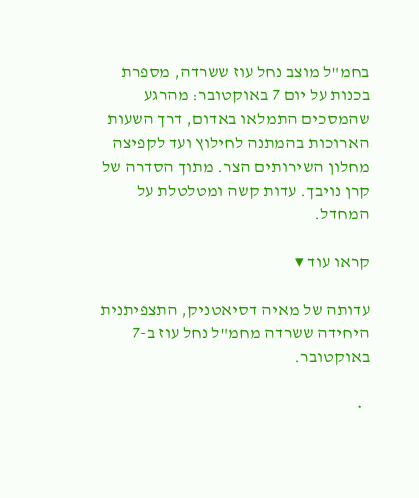בחמ"ל מוצב נחל עוז ששרדה, מספרת בכנות על יום 7 באוקטובר: מהרגע שהמסכים התמלאו באדום, דרך השעות הארוכות בהמתנה לחילוץ ועד לקפיצה מחלון השירותים הצר. מתוך הסדרה של קרן נויבך. עדות קשה ומטלטלת על המחדל.

קראו עוד ▾

עדותה של מאיה דסיאטניק, התצפיתנית היחידה ששרדה מחמ"ל נחל עוז ב-7 באוקטובר.

  •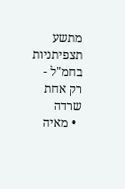מתשע תצפיתניות בחמ"ל - רק אחת שרדה
  • מאיה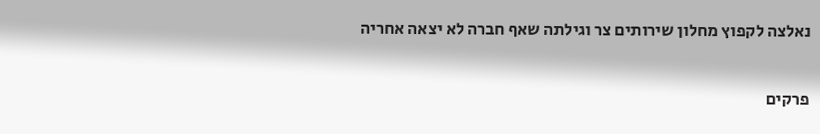נאלצה לקפוץ מחלון שירותים צר וגילתה שאף חברה לא יצאה אחריה

פרקים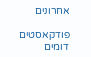אחרונים

פודקאסטים דומים